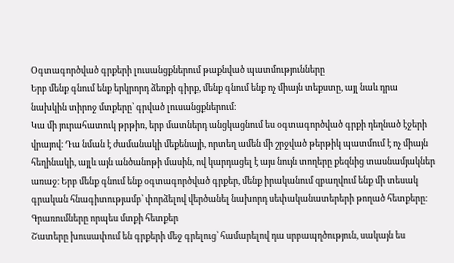Օգտագործված գրքերի լուսանցքներում թաքնված պատմությունները
Երբ մենք գնում ենք երկրորդ ձեռքի գիրք, մենք գնում ենք ոչ միայն տեքստը, այլ նաև դրա նախկին տիրոջ մտքերը՝ գրված լուսանցքներում։
Կա մի յուրահատուկ թրթիռ, երբ մատներդ անցկացնում ես օգտագործված գրքի դեղնած էջերի վրայով։ Դա նման է ժամանակի մեքենայի, որտեղ ամեն մի շրջված թերթիկ պատմում է ոչ միայն հեղինակի, այլև այն անծանոթի մասին, ով կարդացել է այս նույն տողերը քեզնից տասնամյակներ առաջ։ Երբ մենք գնում ենք օգտագործված գրքեր, մենք իրականում զբաղվում ենք մի տեսակ գրական հնագիտությամբ՝ փորձելով վերծանել նախորդ սեփականատերերի թողած հետքերը։
Գրառումները որպես մտքի հետքեր
Շատերը խուսափում են գրքերի մեջ գրելուց՝ համարելով դա սրբապղծություն, սակայն ես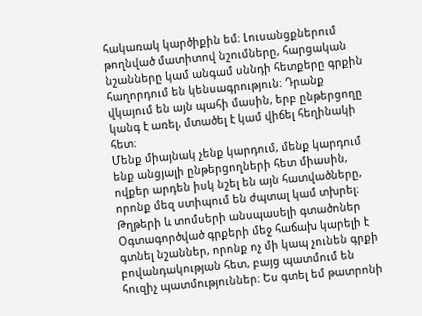հակառակ կարծիքին եմ։ Լուսանցքներում թողնված մատիտով նշումները, հարցական նշանները կամ անգամ սննդի հետքերը գրքին հաղորդում են կենսագրություն։ Դրանք վկայում են այն պահի մասին, երբ ընթերցողը կանգ է առել, մտածել է կամ վիճել հեղինակի հետ։
Մենք միայնակ չենք կարդում, մենք կարդում ենք անցյալի ընթերցողների հետ միասին, ովքեր արդեն իսկ նշել են այն հատվածները, որոնք մեզ ստիպում են ժպտալ կամ տխրել։
Թղթերի և տոմսերի անսպասելի գտածոներ
Օգտագործված գրքերի մեջ հաճախ կարելի է գտնել նշաններ, որոնք ոչ մի կապ չունեն գրքի բովանդակության հետ, բայց պատմում են հուզիչ պատմություններ։ Ես գտել եմ թատրոնի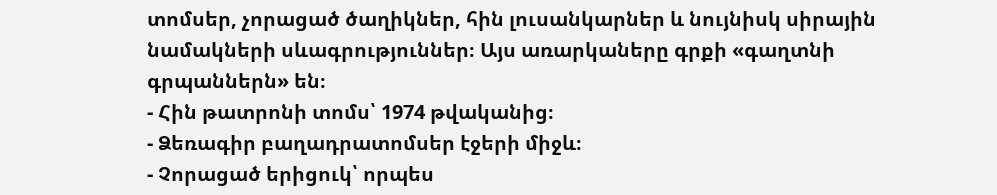տոմսեր, չորացած ծաղիկներ, հին լուսանկարներ և նույնիսկ սիրային նամակների սևագրություններ։ Այս առարկաները գրքի «գաղտնի գրպաններն» են։
- Հին թատրոնի տոմս՝ 1974 թվականից։
- Ձեռագիր բաղադրատոմսեր էջերի միջև։
- Չորացած երիցուկ՝ որպես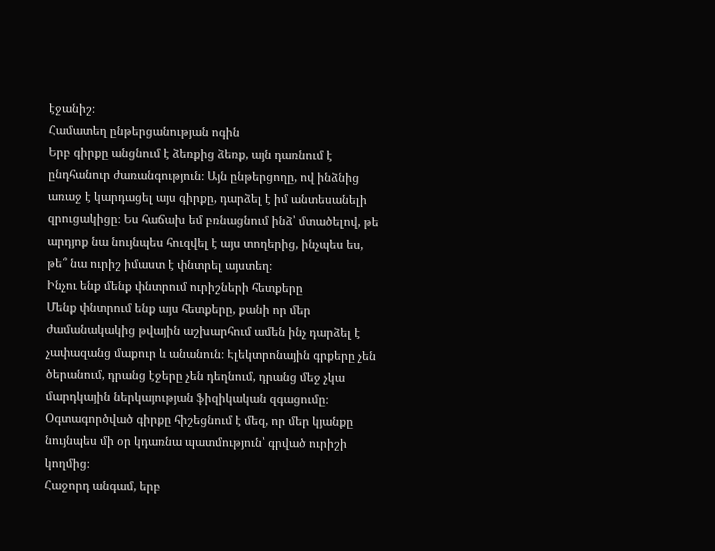էջանիշ։
Համատեղ ընթերցանության ոգին
Երբ գիրքը անցնում է ձեռքից ձեռք, այն դառնում է ընդհանուր ժառանգություն։ Այն ընթերցողը, ով ինձնից առաջ է կարդացել այս գիրքը, դարձել է իմ անտեսանելի զրուցակիցը։ Ես հաճախ եմ բռնացնում ինձ՝ մտածելով, թե արդյոք նա նույնպես հուզվել է այս տողերից, ինչպես ես, թե՞ նա ուրիշ իմաստ է փնտրել այստեղ։
Ինչու ենք մենք փնտրում ուրիշների հետքերը
Մենք փնտրում ենք այս հետքերը, քանի որ մեր ժամանակակից թվային աշխարհում ամեն ինչ դարձել է չափազանց մաքուր և անանուն։ Էլեկտրոնային գրքերը չեն ծերանում, դրանց էջերը չեն դեղնում, դրանց մեջ չկա մարդկային ներկայության ֆիզիկական զգացումը։ Օգտագործված գիրքը հիշեցնում է մեզ, որ մեր կյանքը նույնպես մի օր կդառնա պատմություն՝ գրված ուրիշի կողմից։
Հաջորդ անգամ, երբ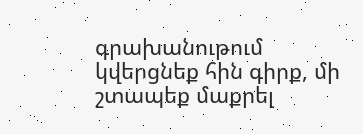գրախանութում կվերցնեք հին գիրք, մի շտապեք մաքրել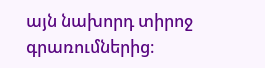այն նախորդ տիրոջ գրառումներից։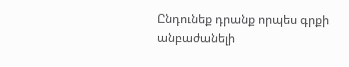Ընդունեք դրանք որպես գրքի անբաժանելի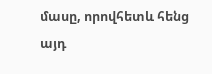մասը, որովհետև հենց այդ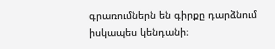գրառումներն են գիրքը դարձնում իսկապես կենդանի։